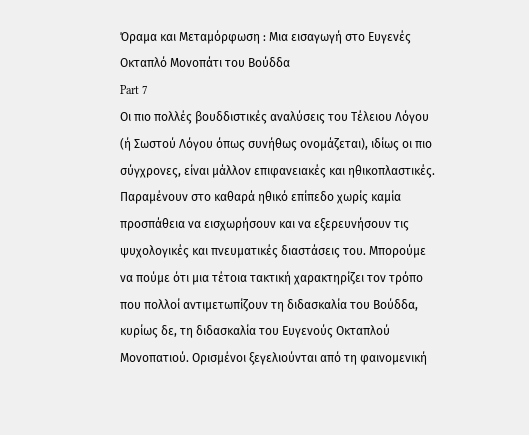Όραμα και Μεταμόρφωση : Μια εισαγωγή στο Ευγενές Οκταπλό Μονοπάτι του Βούδδα
Part 7
Οι πιο πολλές βουδδιστικές αναλύσεις του Τέλειου Λόγου (ή Σωστού Λόγου όπως συνήθως ονομάζεται), ιδίως οι πιο σύγχρονες, είναι μάλλον επιφανειακές και ηθικοπλαστικές. Παραμένουν στο καθαρά ηθικό επίπεδο χωρίς καμία προσπάθεια να εισχωρήσουν και να εξερευνήσουν τις ψυχολογικές και πνευματικές διαστάσεις του. Μπορούμε να πούμε ότι μια τέτοια τακτική χαρακτηρίζει τον τρόπο που πολλοί αντιμετωπίζουν τη διδασκαλία του Βούδδα, κυρίως δε, τη διδασκαλία του Ευγενούς Οκταπλού Μονοπατιού. Ορισμένοι ξεγελιούνται από τη φαινομενική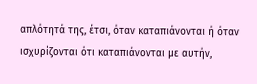απλότητά της, έτσι, όταν καταπιάνονται ή όταν ισχυρίζονται ότι καταπιάνονται με αυτήν,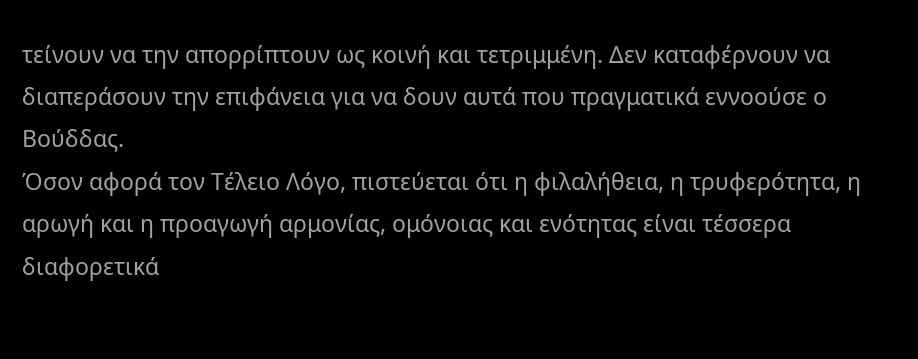τείνουν να την απορρίπτουν ως κοινή και τετριμμένη. Δεν καταφέρνουν να διαπεράσουν την επιφάνεια για να δουν αυτά που πραγματικά εννοούσε ο Βούδδας.
Όσον αφορά τον Τέλειο Λόγο, πιστεύεται ότι η φιλαλήθεια, η τρυφερότητα, η αρωγή και η προαγωγή αρμονίας, ομόνοιας και ενότητας είναι τέσσερα διαφορετικά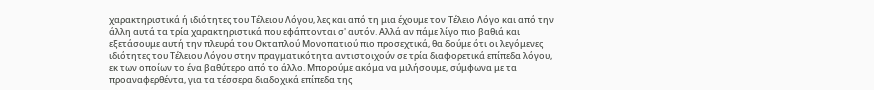χαρακτηριστικά ή ιδιότητες του Τέλειου Λόγου, λες και από τη μια έχουμε τον Τέλειο Λόγο και από την άλλη αυτά τα τρία χαρακτηριστικά που εφάπτονται σ' αυτόν. Αλλά αν πάμε λίγο πιο βαθιά και εξετάσουμε αυτή την πλευρά του Οκταπλού Μονοπατιού πιο προσεχτικά, θα δούμε ότι οι λεγόμενες ιδιότητες του Τέλειου Λόγου στην πραγματικότητα αντιστοιχούν σε τρία διαφορετικά επίπεδα λόγου, εκ των οποίων το ένα βαθύτερο από το άλλο. Μπορούμε ακόμα να μιλήσουμε, σύμφωνα με τα προαναφερθέντα, για τα τέσσερα διαδοχικά επίπεδα της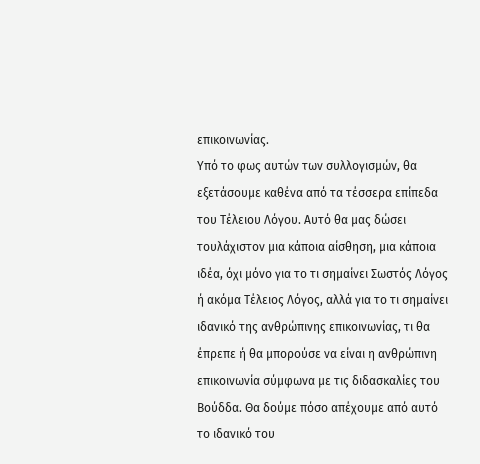επικοινωνίας.
Υπό το φως αυτών των συλλογισμών, θα εξετάσουμε καθένα από τα τέσσερα επίπεδα του Τέλειου Λόγου. Αυτό θα μας δώσει τουλάχιστον μια κάποια αίσθηση, μια κάποια ιδέα, όχι μόνο για το τι σημαίνει Σωστός Λόγος ή ακόμα Τέλειος Λόγος, αλλά για το τι σημαίνει ιδανικό της ανθρώπινης επικοινωνίας, τι θα έπρεπε ή θα μπορούσε να είναι η ανθρώπινη επικοινωνία σύμφωνα με τις διδασκαλίες του Βούδδα. Θα δούμε πόσο απέχουμε από αυτό το ιδανικό του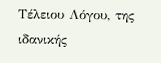Τέλειου Λόγου, της ιδανικής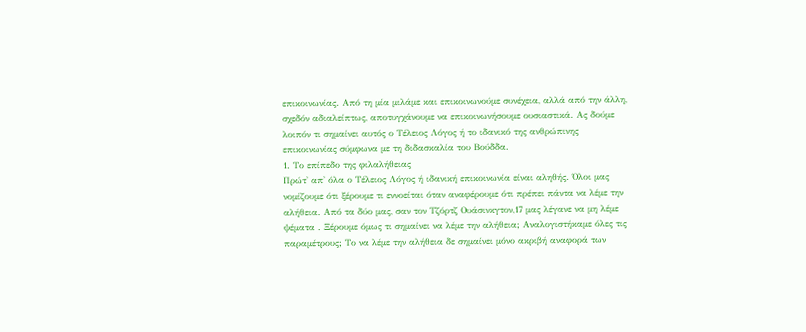επικοινωνίας. Από τη μία μιλάμε και επικοινωνούμε συνέχεια, αλλά από την άλλη, σχεδόν αδιαλείπτως, αποτυγχάνουμε να επικοινωνήσουμε ουσιαστικά. Ας δούμε λοιπόν τι σημαίνει αυτός ο Τέλειος Λόγος ή το ιδανικό της ανθρώπινης επικοινωνίας σύμφωνα με τη διδασκαλία του Βούδδα.
1. Το επίπεδο της φιλαλήθειας
Πρώτ' απ' όλα ο Τέλειος Λόγος ή ιδανική επικοινωνία είναι αληθής. Όλοι μας νομίζουμε ότι ξέρουμε τι εννοείται όταν αναφέρουμε ότι πρέπει πάντα να λέμε την αλήθεια. Από τα δύο μας, σαν τον Τζόρτζ Ουάσινκγτον,17 μας λέγανε να μη λέμε ψέματα . Ξέρουμε όμως τι σημαίνει να λέμε την αλήθεια; Αναλογιστήκαμε όλες τις παραμέτρους; Το να λέμε την αλήθεια δε σημαίνει μόνο ακριβή αναφορά των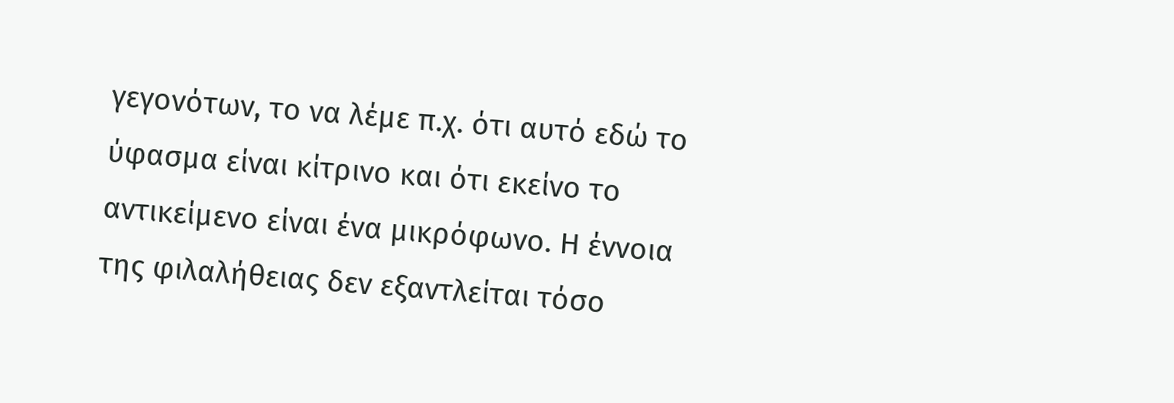γεγονότων, το να λέμε π.χ. ότι αυτό εδώ το ύφασμα είναι κίτρινο και ότι εκείνο το αντικείμενο είναι ένα μικρόφωνο. Η έννοια της φιλαλήθειας δεν εξαντλείται τόσο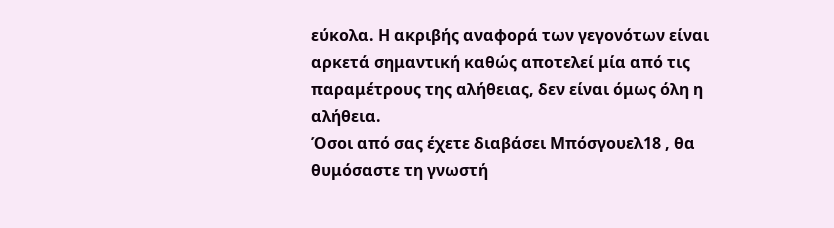εύκολα. Η ακριβής αναφορά των γεγονότων είναι αρκετά σημαντική καθώς αποτελεί μία από τις παραμέτρους της αλήθειας, δεν είναι όμως όλη η αλήθεια.
Όσοι από σας έχετε διαβάσει Μπόσγουελ18 , θα θυμόσαστε τη γνωστή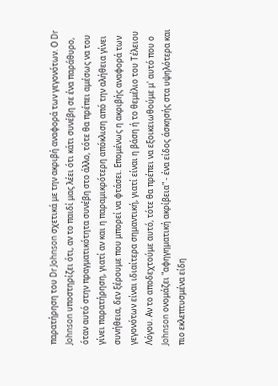παρατήρηση του Dr Johnson σχετικά με την ακριβή αναφορά των γεγονότων. Ο Dr Johnson υποστηρίζει ότι, αν το παιδί μας λέει ότι κάτι συνέβη σε ένα παράθυρο, όταν αυτό στην πραγματικότητα συνέβη στο άλλο, τότε θα πρέπει αμέσως να του γίνει παρατήρηση, γιατί αν και η παραμικρότερη απόκλιση από την αλήθεια γίνει συνήθεια, δεν ξέρουμε που μπορεί να φτάσει. Επομένως η ακριβής αναφορά των γεγονότων είναι ιδιαίτερα σημαντική, γιατί είναι η βάση ή το θεμέλιο του Τέλειου Λόγου. Αν το αποδεχτούμε αυτό, τότε θα πρέπει να εξοικειωθούμε μ' αυτό που ο Johnson ονομάζει "αφηγηματική ακρίβεια" - ένα είδος άσκησής στα υψηλότερα και πιο εκλεπτυσμένα είδη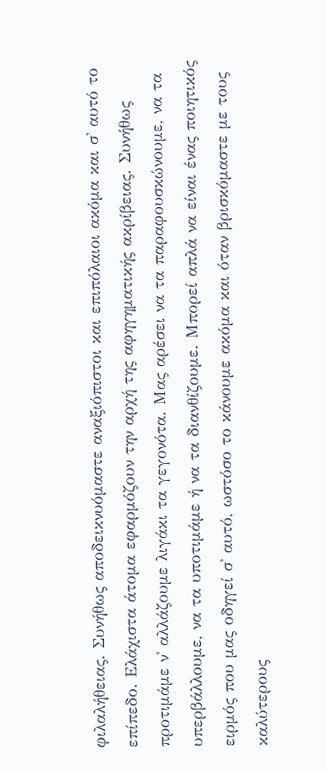φιλαλήθειας. Συνήθως αποδεικνυόμαστε αναξιόπιστοι και επιπόλαιοι ακόμα και σ' αυτό το επίπεδο. Ελάχιστα άτομα εφαρμόζουν την αρχή της αφηγηματικής ακρίβειας. Συνήθως προτιμάμε ν' αλλάζουμε λιγάκι τα γεγονότα. Μας αρέσει να τα παραφουσκώνουμε, να τα υπερβάλλουμε, να τα υποτιμάμε ή να τα διανθίζουμε. Μπορεί απλά να είναι ένας ποιητικός ειρμός που μας οδηγεί σ' αυτό, ωστόσο το κάνουμε ακόμα και όταν βρισκόμαστε με τους καλύτερους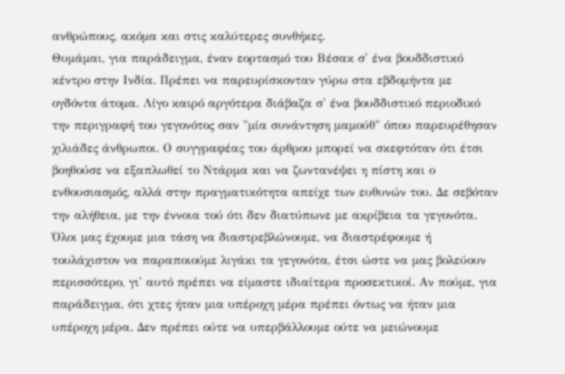ανθρώπους, ακόμα και στις καλύτερες συνθήκες.
Θυμάμαι, για παράδειγμα, έναν εορτασμό του Βέσακ σ' ένα βουδδιστικό κέντρο στην Ινδία. Πρέπει να παρευρίσκονταν γύρω στα εβδομήντα με ογδόντα άτομα. Λίγο καιρό αργότερα διάβαζα σ' ένα βουδδιστικό περιοδικό την περιγραφή του γεγονότος σαν "μία συνάντηση μαμούθ" όπου παρευρέθησαν χιλιάδες άνθρωποι. Ο συγγραφέας του άρθρου μπορεί να σκεφτόταν ότι έτσι βοηθούσε να εξαπλωθεί το Ντάρμα και να ζωντανέψει η πίστη και ο ενθουσιασμός, αλλά στην πραγματικότητα απείχε των ευθυνών του. Δε σεβόταν την αλήθεια, με την έννοια τού ότι δεν διατύπωνε με ακρίβεια τα γεγονότα.
Όλοι μας έχουμε μια τάση να διαστρεβλώνουμε, να διαστρέφουμε ή τουλάχιστον να παραποιούμε λιγάκι τα γεγονότα, έτσι ώστε να μας βολεύουν περισσότερο, γι' αυτό πρέπει να είμαστε ιδιαίτερα προσεκτικοί. Αν πούμε, για παράδειγμα, ότι χτες ήταν μια υπέροχη μέρα πρέπει όντως να ήταν μια υπέροχη μέρα. Δεν πρέπει ούτε να υπερβάλλουμε ούτε να μειώνουμε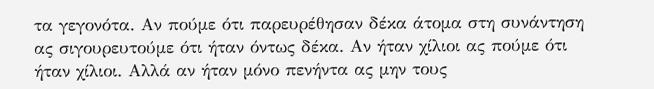τα γεγονότα. Αν πούμε ότι παρευρέθησαν δέκα άτομα στη συνάντηση ας σιγουρευτούμε ότι ήταν όντως δέκα. Αν ήταν χίλιοι ας πούμε ότι ήταν χίλιοι. Αλλά αν ήταν μόνο πενήντα ας μην τους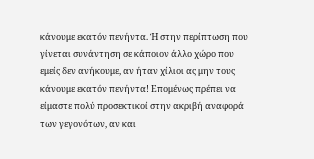κάνουμε εκατόν πενήντα. Ή στην περίπτωση που γίνεται συνάντηση σε κάποιον άλλο χώρο που εμείς δεν ανήκουμε, αν ήταν χίλιοι ας μην τους κάνουμε εκατόν πενήντα! Επομένως πρέπει να είμαστε πολύ προσεκτικοί στην ακριβή αναφορά των γεγονότων, αν και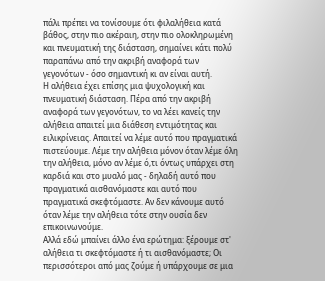πάλι πρέπει να τονίσουμε ότι φιλαλήθεια κατά βάθος, στην πιο ακέραιη, στην πιο ολοκληρωμένη και πνευματική της διάσταση, σημαίνει κάτι πολύ παραπάνω από την ακριβή αναφορά των γεγονότων - όσο σημαντική κι αν είναι αυτή.
Η αλήθεια έχει επίσης μια ψυχολογική και πνευματική διάσταση. Πέρα από την ακριβή αναφορά των γεγονότων, το να λέει κανείς την αλήθεια απαιτεί μια διάθεση εντιμότητας και ειλικρίνειας. Απαιτεί να λέμε αυτό που πραγματικά πιστεύουμε. Λέμε την αλήθεια μόνον όταν λέμε όλη την αλήθεια, μόνο αν λέμε ό,τι όντως υπάρχει στη καρδιά και στο μυαλό μας - δηλαδή αυτό που πραγματικά αισθανόμαστε και αυτό που πραγματικά σκεφτόμαστε. Αν δεν κάνουμε αυτό όταν λέμε την αλήθεια τότε στην ουσία δεν επικοινωνούμε.
Αλλά εδώ μπαίνει άλλο ένα ερώτημα: ξέρουμε στ' αλήθεια τι σκεφτόμαστε ή τι αισθανόμαστε; Οι περισσότεροι από μας ζούμε ή υπάρχουμε σε μια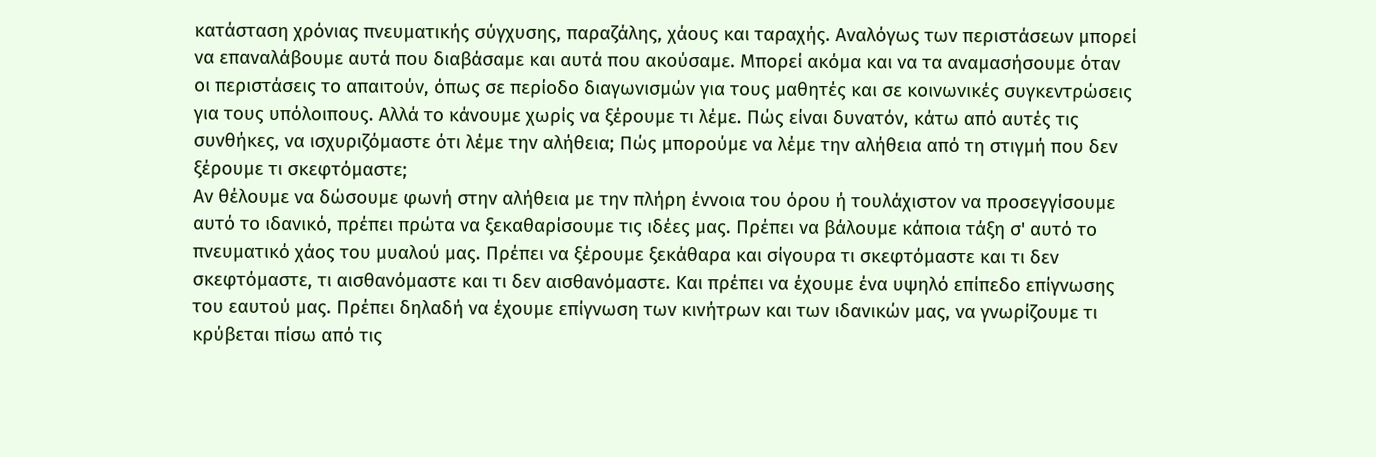κατάσταση χρόνιας πνευματικής σύγχυσης, παραζάλης, χάους και ταραχής. Αναλόγως των περιστάσεων μπορεί να επαναλάβουμε αυτά που διαβάσαμε και αυτά που ακούσαμε. Μπορεί ακόμα και να τα αναμασήσουμε όταν οι περιστάσεις το απαιτούν, όπως σε περίοδο διαγωνισμών για τους μαθητές και σε κοινωνικές συγκεντρώσεις για τους υπόλοιπους. Αλλά το κάνουμε χωρίς να ξέρουμε τι λέμε. Πώς είναι δυνατόν, κάτω από αυτές τις συνθήκες, να ισχυριζόμαστε ότι λέμε την αλήθεια; Πώς μπορούμε να λέμε την αλήθεια από τη στιγμή που δεν ξέρουμε τι σκεφτόμαστε;
Αν θέλουμε να δώσουμε φωνή στην αλήθεια με την πλήρη έννοια του όρου ή τουλάχιστον να προσεγγίσουμε αυτό το ιδανικό, πρέπει πρώτα να ξεκαθαρίσουμε τις ιδέες μας. Πρέπει να βάλουμε κάποια τάξη σ' αυτό το πνευματικό χάος του μυαλού μας. Πρέπει να ξέρουμε ξεκάθαρα και σίγουρα τι σκεφτόμαστε και τι δεν σκεφτόμαστε, τι αισθανόμαστε και τι δεν αισθανόμαστε. Και πρέπει να έχουμε ένα υψηλό επίπεδο επίγνωσης του εαυτού μας. Πρέπει δηλαδή να έχουμε επίγνωση των κινήτρων και των ιδανικών μας, να γνωρίζουμε τι κρύβεται πίσω από τις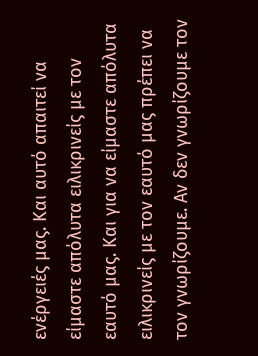ενέργειές μας. Και αυτό απαιτεί να είμαστε απόλυτα ειλικρινείς με τον εαυτό μας. Και για να είμαστε απόλυτα ειλικρινείς με τον εαυτό μας πρέπει να τον γνωρίζουμε. Αν δεν γνωρίζουμε τον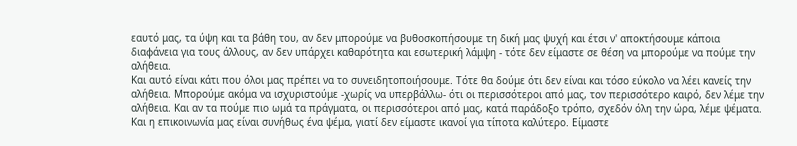εαυτό μας, τα ύψη και τα βάθη του, αν δεν μπορούμε να βυθοσκοπήσουμε τη δική μας ψυχή και έτσι ν' αποκτήσουμε κάποια διαφάνεια για τους άλλους, αν δεν υπάρχει καθαρότητα και εσωτερική λάμψη - τότε δεν είμαστε σε θέση να μπορούμε να πούμε την αλήθεια.
Και αυτό είναι κάτι που όλοι μας πρέπει να το συνειδητοποιήσουμε. Τότε θα δούμε ότι δεν είναι και τόσο εύκολο να λέει κανείς την αλήθεια. Μπορούμε ακόμα να ισχυριστούμε -χωρίς να υπερβάλλω- ότι οι περισσότεροι από μας, τον περισσότερο καιρό, δεν λέμε την αλήθεια. Και αν τα πούμε πιο ωμά τα πράγματα, οι περισσότεροι από μας, κατά παράδοξο τρόπο, σχεδόν όλη την ώρα, λέμε ψέματα. Και η επικοινωνία μας είναι συνήθως ένα ψέμα, γιατί δεν είμαστε ικανοί για τίποτα καλύτερο. Είμαστε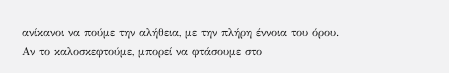ανίκανοι να πούμε την αλήθεια, με την πλήρη έννοια του όρου. Αν το καλοσκεφτούμε, μπορεί να φτάσουμε στο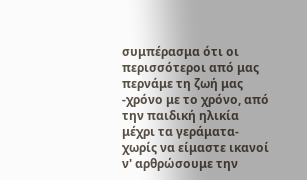συμπέρασμα ότι οι περισσότεροι από μας περνάμε τη ζωή μας -χρόνο με το χρόνο, από την παιδική ηλικία μέχρι τα γεράματα- χωρίς να είμαστε ικανοί ν' αρθρώσουμε την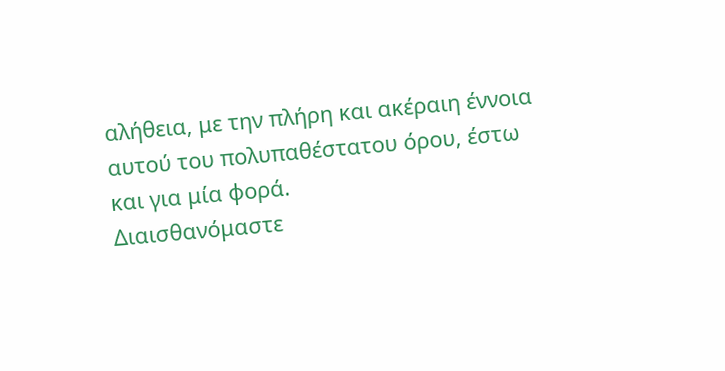αλήθεια, με την πλήρη και ακέραιη έννοια αυτού του πολυπαθέστατου όρου, έστω και για μία φορά.
Διαισθανόμαστε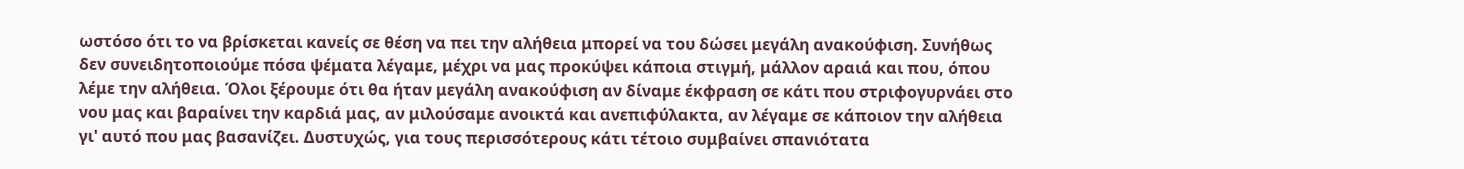ωστόσο ότι το να βρίσκεται κανείς σε θέση να πει την αλήθεια μπορεί να του δώσει μεγάλη ανακούφιση. Συνήθως δεν συνειδητοποιούμε πόσα ψέματα λέγαμε, μέχρι να μας προκύψει κάποια στιγμή, μάλλον αραιά και που, όπου λέμε την αλήθεια. Όλοι ξέρουμε ότι θα ήταν μεγάλη ανακούφιση αν δίναμε έκφραση σε κάτι που στριφογυρνάει στο νου μας και βαραίνει την καρδιά μας, αν μιλούσαμε ανοικτά και ανεπιφύλακτα, αν λέγαμε σε κάποιον την αλήθεια γι' αυτό που μας βασανίζει. Δυστυχώς, για τους περισσότερους κάτι τέτοιο συμβαίνει σπανιότατα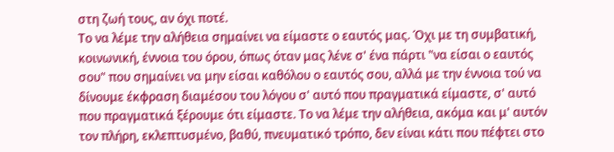στη ζωή τους, αν όχι ποτέ.
Το να λέμε την αλήθεια σημαίνει να είμαστε ο εαυτός μας. Όχι με τη συμβατική, κοινωνική, έννοια του όρου, όπως όταν μας λένε σ' ένα πάρτι "να είσαι ο εαυτός σου" που σημαίνει να μην είσαι καθόλου ο εαυτός σου, αλλά με την έννοια τού να δίνουμε έκφραση διαμέσου του λόγου σ' αυτό που πραγματικά είμαστε, σ' αυτό που πραγματικά ξέρουμε ότι είμαστε. Το να λέμε την αλήθεια, ακόμα και μ' αυτόν τον πλήρη, εκλεπτυσμένο, βαθύ, πνευματικό τρόπο, δεν είναι κάτι που πέφτει στο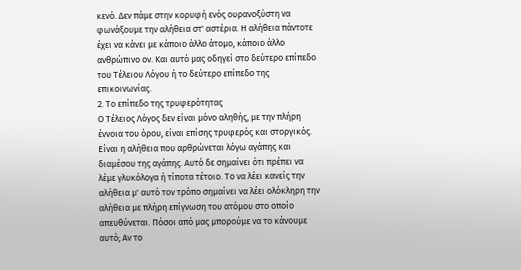κενό. Δεν πάμε στην κορυφή ενός ουρανοξύστη να φωνάξουμε την αλήθεια στ' αστέρια. Η αλήθεια πάντοτε έχει να κάνει με κάποιο άλλο άτομο, κάποιο άλλο ανθρώπινο ον. Και αυτό μας οδηγεί στο δεύτερο επίπεδο του Τέλειου Λόγου ή το δεύτερο επίπεδο της επικοινωνίας.
2. Το επίπεδο της τρυφερότητας
Ο Τέλειος Λόγος δεν είναι μόνο αληθής, με την πλήρη έννοια του όρου, είναι επίσης τρυφερός και στοργικός. Είναι η αλήθεια που αρθρώνεται λόγω αγάπης και διαμέσου της αγάπης. Αυτό δε σημαίνει ότι πρέπει να λέμε γλυκόλογα ή τίποτα τέτοιο. Το να λέει κανείς την αλήθεια μ' αυτό τον τρόπο σημαίνει να λέει ολόκληρη την αλήθεια με πλήρη επίγνωση του ατόμου στο οποίο απευθύνεται. Πόσοι από μας μπορούμε να το κάνουμε αυτό; Αν το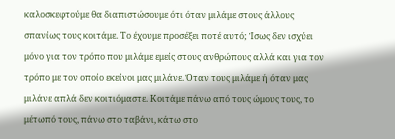καλοσκεφτούμε θα διαπιστώσουμε ότι όταν μιλάμε στους άλλους σπανίως τους κοιτάμε. Το έχουμε προσέξει ποτέ αυτό; Ίσως δεν ισχύει μόνο για τον τρόπο που μιλάμε εμείς στους ανθρώπους αλλά και για τον τρόπο με τον οποίο εκείνοι μας μιλάνε. Όταν τους μιλάμε ή όταν μας μιλάνε απλά δεν κοιτιόμαστε. Κοιτάμε πάνω από τους ώμους τους, το μέτωπό τους, πάνω στο ταβάνι, κάτω στο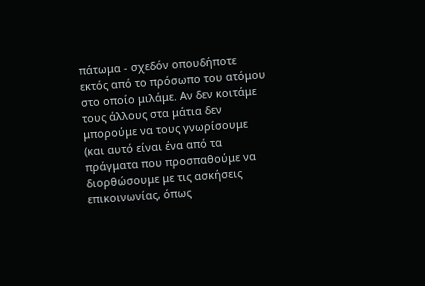πάτωμα - σχεδόν οπουδήποτε εκτός από το πρόσωπο του ατόμου στο οποίο μιλάμε. Αν δεν κοιτάμε τους άλλους στα μάτια δεν μπορούμε να τους γνωρίσουμε (και αυτό είναι ένα από τα πράγματα που προσπαθούμε να διορθώσουμε με τις ασκήσεις επικοινωνίας, όπως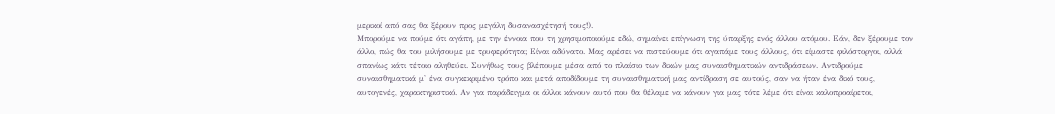μερικοί από σας θα ξέρουν προς μεγάλη δυσανασχέτησή τους!).
Μπορούμε να πούμε ότι αγάπη, με την έννοια που τη χρησιμοποιούμε εδώ, σημαίνει επίγνωση της ύπαρξης ενός άλλου ατόμου. Εάν, δεν ξέρουμε τον άλλο, πώς θα του μιλήσουμε με τρυφερότητα; Είναι αδύνατο. Μας αρέσει να πιστεύουμε ότι αγαπάμε τους άλλους, ότι είμαστε φιλόστοργοι, αλλά σπανίως κάτι τέτοιο αληθεύει. Συνήθως τους βλέπουμε μέσα από το πλαίσιο των δικών μας συναισθηματικών αντιδράσεων. Αντιδρούμε συναισθηματικά μ' ένα συγκεκριμένο τρόπο και μετά αποδίδουμε τη συναισθηματική μας αντίδραση σε αυτούς, σαν να ήταν ένα δικό τους, αυτογενές, χαρακτηριστικό. Αν για παράδειγμα οι άλλοι κάνουν αυτό που θα θέλαμε να κάνουν για μας τότε λέμε ότι είναι καλοπροαίρετοι,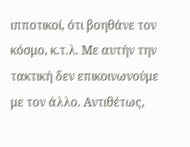ιπποτικοί, ότι βοηθάνε τον κόσμο, κ.τ.λ. Με αυτήν την τακτική δεν επικοινωνούμε με τον άλλο. Αντιθέτως,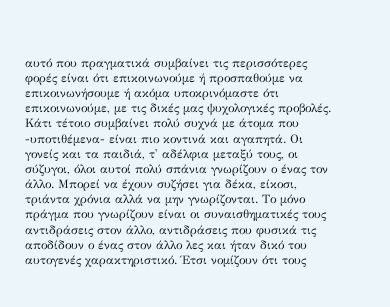αυτό που πραγματικά συμβαίνει τις περισσότερες φορές είναι ότι επικοινωνούμε ή προσπαθούμε να επικοινωνήσουμε ή ακόμα υποκρινόμαστε ότι επικοινωνούμε, με τις δικές μας ψυχολογικές προβολές.
Κάτι τέτοιο συμβαίνει πολύ συχνά με άτομα που -υποτιθέμενα- είναι πιο κοντινά και αγαπητά. Οι γονείς και τα παιδιά, τ' αδέλφια μεταξύ τους, οι σύζυγοι, όλοι αυτοί πολύ σπάνια γνωρίζουν ο ένας τον άλλο. Μπορεί να έχουν συζήσει για δέκα, είκοσι, τριάντα χρόνια αλλά να μην γνωρίζονται. Το μόνο πράγμα που γνωρίζουν είναι οι συναισθηματικές τους αντιδράσεις στον άλλο, αντιδράσεις που φυσικά τις αποδίδουν ο ένας στον άλλο λες και ήταν δικό του αυτογενές χαρακτηριστικό. Έτσι νομίζουν ότι τους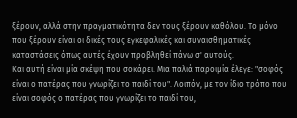ξέρουν, αλλά στην πραγματικότητα δεν τους ξέρουν καθόλου. Το μόνο που ξέρουν είναι οι δικές τους εγκεφαλικές και συναισθηματικές καταστάσεις όπως αυτές έχουν προβληθεί πάνω σ' αυτούς.
Και αυτή είναι μία σκέψη που σοκάρει. Μια παλιά παροιμία έλεγε: "σοφός είναι ο πατέρας που γνωρίζει το παιδί του". Λοιπόν, με τον ίδιο τρόπο που είναι σοφός ο πατέρας που γνωρίζει το παιδί του,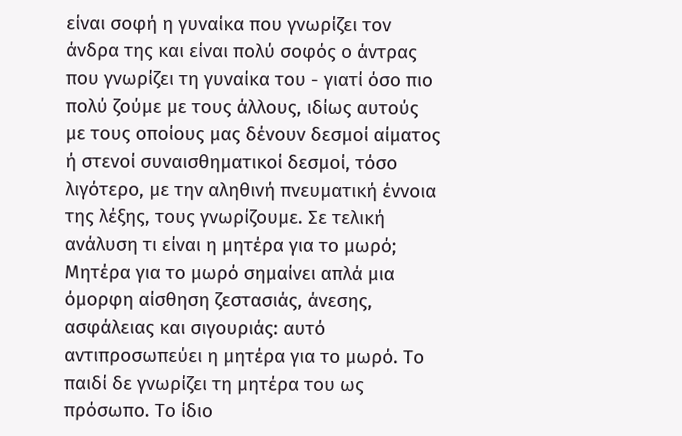είναι σοφή η γυναίκα που γνωρίζει τον άνδρα της και είναι πολύ σοφός ο άντρας που γνωρίζει τη γυναίκα του - γιατί όσο πιο πολύ ζούμε με τους άλλους, ιδίως αυτούς με τους οποίους μας δένουν δεσμοί αίματος ή στενοί συναισθηματικοί δεσμοί, τόσο λιγότερο, με την αληθινή πνευματική έννοια της λέξης, τους γνωρίζουμε. Σε τελική ανάλυση τι είναι η μητέρα για το μωρό; Μητέρα για το μωρό σημαίνει απλά μια όμορφη αίσθηση ζεστασιάς, άνεσης, ασφάλειας και σιγουριάς: αυτό αντιπροσωπεύει η μητέρα για το μωρό. Το παιδί δε γνωρίζει τη μητέρα του ως πρόσωπο. Το ίδιο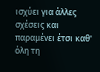ισχύει για άλλες σχέσεις και παραμένει έτσι καθ' όλη τη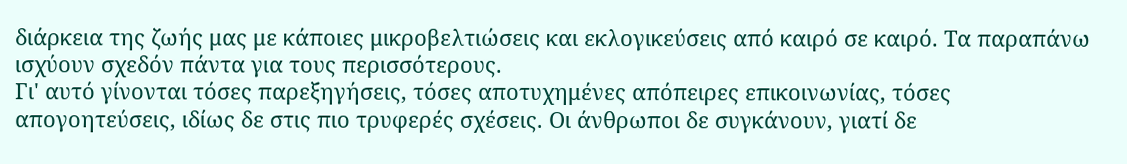διάρκεια της ζωής μας με κάποιες μικροβελτιώσεις και εκλογικεύσεις από καιρό σε καιρό. Τα παραπάνω ισχύουν σχεδόν πάντα για τους περισσότερους.
Γι' αυτό γίνονται τόσες παρεξηγήσεις, τόσες αποτυχημένες απόπειρες επικοινωνίας, τόσες απογοητεύσεις, ιδίως δε στις πιο τρυφερές σχέσεις. Οι άνθρωποι δε συγκάνουν, γιατί δε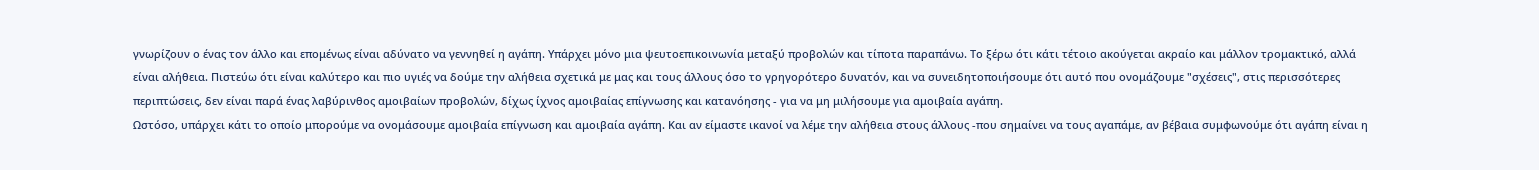γνωρίζουν ο ένας τον άλλο και επομένως είναι αδύνατο να γεννηθεί η αγάπη. Υπάρχει μόνο μια ψευτοεπικοινωνία μεταξύ προβολών και τίποτα παραπάνω. Το ξέρω ότι κάτι τέτοιο ακούγεται ακραίο και μάλλον τρομακτικό, αλλά είναι αλήθεια. Πιστεύω ότι είναι καλύτερο και πιο υγιές να δούμε την αλήθεια σχετικά με μας και τους άλλους όσο το γρηγορότερο δυνατόν, και να συνειδητοποιήσουμε ότι αυτό που ονομάζουμε "σχέσεις", στις περισσότερες περιπτώσεις, δεν είναι παρά ένας λαβύρινθος αμοιβαίων προβολών, δίχως ίχνος αμοιβαίας επίγνωσης και κατανόησης - για να μη μιλήσουμε για αμοιβαία αγάπη.
Ωστόσο, υπάρχει κάτι το οποίο μπορούμε να ονομάσουμε αμοιβαία επίγνωση και αμοιβαία αγάπη. Και αν είμαστε ικανοί να λέμε την αλήθεια στους άλλους -που σημαίνει να τους αγαπάμε, αν βέβαια συμφωνούμε ότι αγάπη είναι η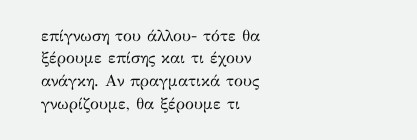επίγνωση του άλλου- τότε θα ξέρουμε επίσης και τι έχουν ανάγκη. Αν πραγματικά τους γνωρίζουμε, θα ξέρουμε τι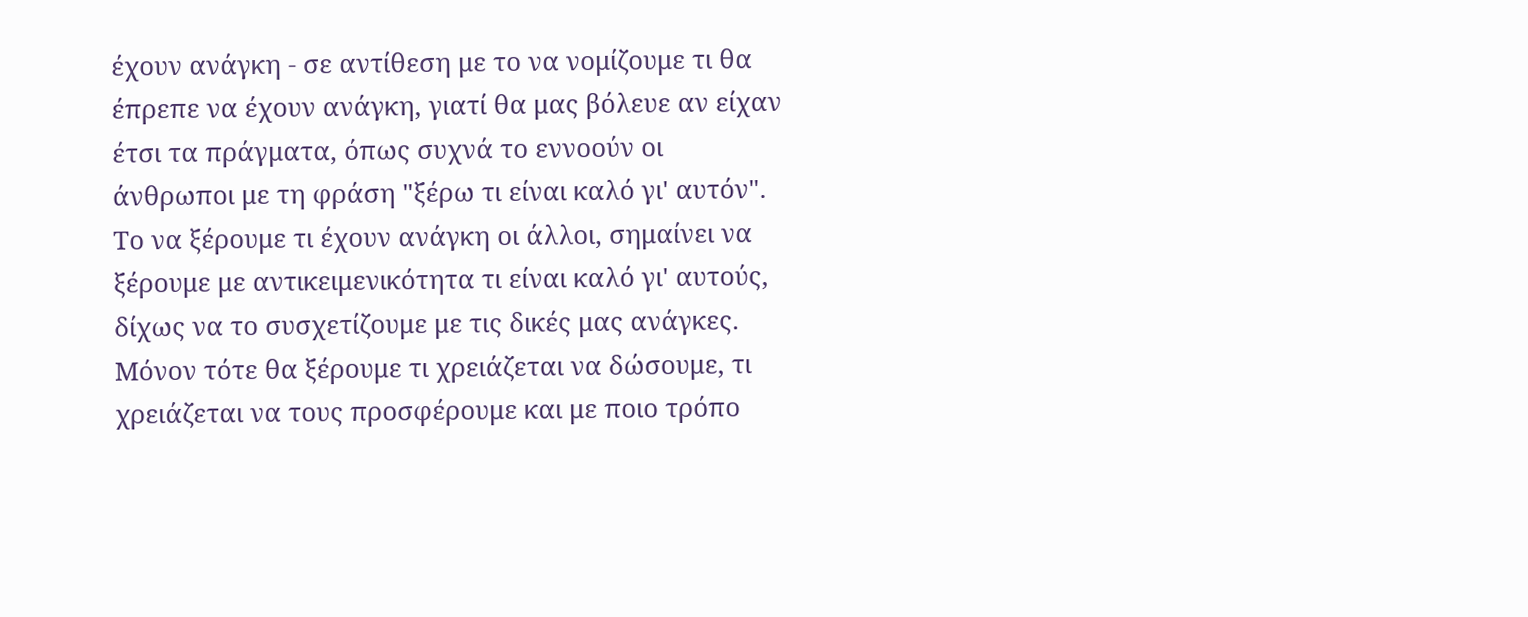έχουν ανάγκη - σε αντίθεση με το να νομίζουμε τι θα έπρεπε να έχουν ανάγκη, γιατί θα μας βόλευε αν είχαν έτσι τα πράγματα, όπως συχνά το εννοούν οι άνθρωποι με τη φράση "ξέρω τι είναι καλό γι' αυτόν". Το να ξέρουμε τι έχουν ανάγκη οι άλλοι, σημαίνει να ξέρουμε με αντικειμενικότητα τι είναι καλό γι' αυτούς, δίχως να το συσχετίζουμε με τις δικές μας ανάγκες. Μόνον τότε θα ξέρουμε τι χρειάζεται να δώσουμε, τι χρειάζεται να τους προσφέρουμε και με ποιο τρόπο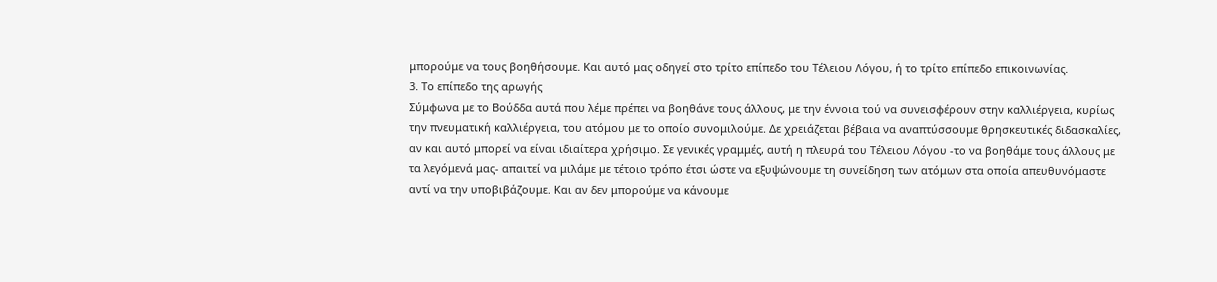μπορούμε να τους βοηθήσουμε. Και αυτό μας οδηγεί στο τρίτο επίπεδο του Τέλειου Λόγου, ή το τρίτο επίπεδο επικοινωνίας.
3. Το επίπεδο της αρωγής
Σύμφωνα με το Βούδδα αυτά που λέμε πρέπει να βοηθάνε τους άλλους, με την έννοια τού να συνεισφέρουν στην καλλιέργεια, κυρίως την πνευματική καλλιέργεια, του ατόμου με το οποίο συνομιλούμε. Δε χρειάζεται βέβαια να αναπτύσσουμε θρησκευτικές διδασκαλίες, αν και αυτό μπορεί να είναι ιδιαίτερα χρήσιμο. Σε γενικές γραμμές, αυτή η πλευρά του Τέλειου Λόγου -το να βοηθάμε τους άλλους με τα λεγόμενά μας- απαιτεί να μιλάμε με τέτοιο τρόπο έτσι ώστε να εξυψώνουμε τη συνείδηση των ατόμων στα οποία απευθυνόμαστε αντί να την υποβιβάζουμε. Και αν δεν μπορούμε να κάνουμε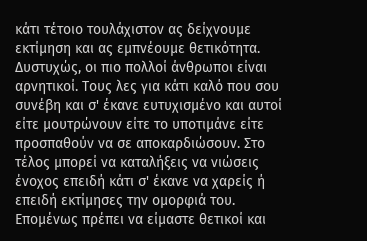κάτι τέτοιο τουλάχιστον ας δείχνουμε εκτίμηση και ας εμπνέουμε θετικότητα. Δυστυχώς, οι πιο πολλοί άνθρωποι είναι αρνητικοί. Τους λες για κάτι καλό που σου συνέβη και σ' έκανε ευτυχισμένο και αυτοί είτε μουτρώνουν είτε το υποτιμάνε είτε προσπαθούν να σε αποκαρδιώσουν. Στο τέλος μπορεί να καταλήξεις να νιώσεις ένοχος επειδή κάτι σ' έκανε να χαρείς ή επειδή εκτίμησες την ομορφιά του. Επομένως πρέπει να είμαστε θετικοί και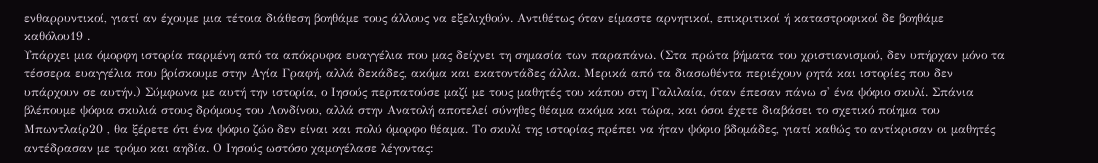ενθαρρυντικοί, γιατί αν έχουμε μια τέτοια διάθεση βοηθάμε τους άλλους να εξελιχθούν. Αντιθέτως όταν είμαστε αρνητικοί, επικριτικοί ή καταστροφικοί δε βοηθάμε καθόλου19 .
Υπάρχει μια όμορφη ιστορία παρμένη από τα απόκρυφα ευαγγέλια που μας δείχνει τη σημασία των παραπάνω. (Στα πρώτα βήματα του χριστιανισμού, δεν υπήρχαν μόνο τα τέσσερα ευαγγέλια που βρίσκουμε στην Αγία Γραφή, αλλά δεκάδες, ακόμα και εκατοντάδες άλλα. Μερικά από τα διασωθέντα περιέχουν ρητά και ιστορίες που δεν υπάρχουν σε αυτήν.) Σύμφωνα με αυτή την ιστορία, ο Ιησούς περπατούσε μαζί με τους μαθητές του κάπου στη Γαλιλαία, όταν έπεσαν πάνω σ' ένα ψόφιο σκυλί. Σπάνια βλέπουμε ψόφια σκυλιά στους δρόμους του Λονδίνου, αλλά στην Ανατολή αποτελεί σύνηθες θέαμα ακόμα και τώρα, και όσοι έχετε διαβάσει το σχετικό ποίημα του Μπωντλαίρ20 , θα ξέρετε ότι ένα ψόφιο ζώο δεν είναι και πολύ όμορφο θέαμα. Το σκυλί της ιστορίας πρέπει να ήταν ψόφιο βδομάδες, γιατί καθώς το αντίκρισαν οι μαθητές αντέδρασαν με τρόμο και αηδία. Ο Ιησούς ωστόσο χαμογέλασε λέγοντας: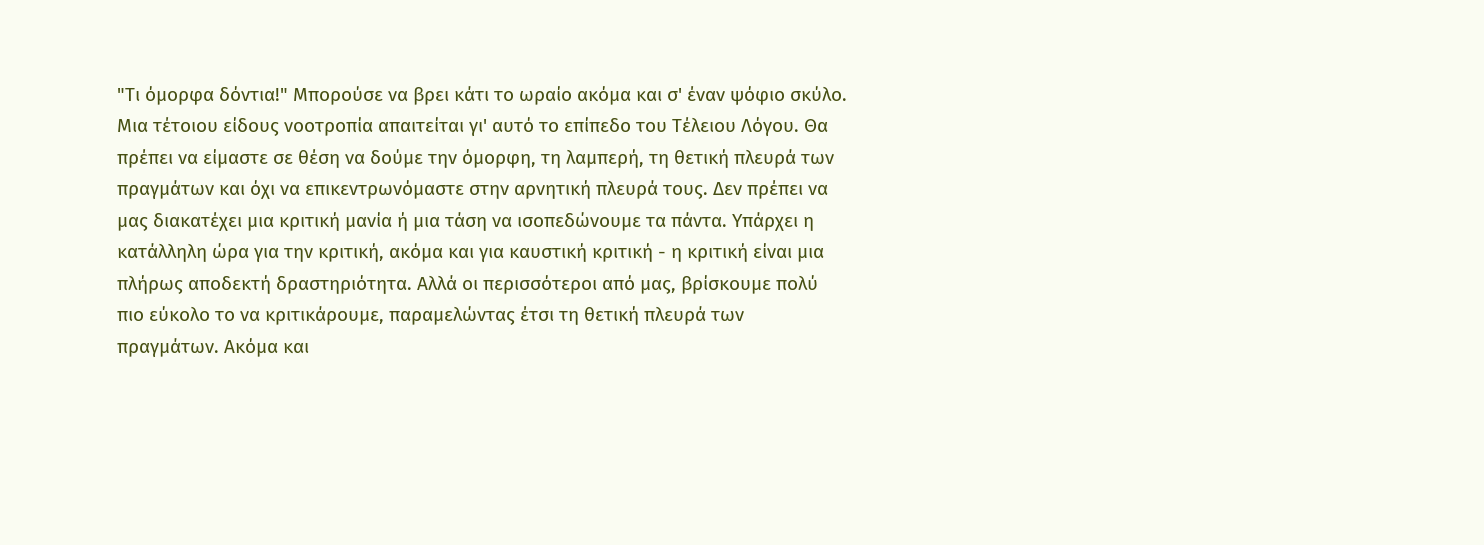"Τι όμορφα δόντια!" Μπορούσε να βρει κάτι το ωραίο ακόμα και σ' έναν ψόφιο σκύλο.
Μια τέτοιου είδους νοοτροπία απαιτείται γι' αυτό το επίπεδο του Τέλειου Λόγου. Θα πρέπει να είμαστε σε θέση να δούμε την όμορφη, τη λαμπερή, τη θετική πλευρά των πραγμάτων και όχι να επικεντρωνόμαστε στην αρνητική πλευρά τους. Δεν πρέπει να μας διακατέχει μια κριτική μανία ή μια τάση να ισοπεδώνουμε τα πάντα. Υπάρχει η κατάλληλη ώρα για την κριτική, ακόμα και για καυστική κριτική - η κριτική είναι μια πλήρως αποδεκτή δραστηριότητα. Αλλά οι περισσότεροι από μας, βρίσκουμε πολύ πιο εύκολο το να κριτικάρουμε, παραμελώντας έτσι τη θετική πλευρά των πραγμάτων. Ακόμα και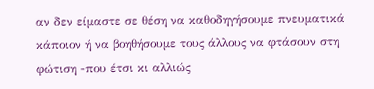αν δεν είμαστε σε θέση να καθοδηγήσουμε πνευματικά κάποιον ή να βοηθήσουμε τους άλλους να φτάσουν στη φώτιση -που έτσι κι αλλιώς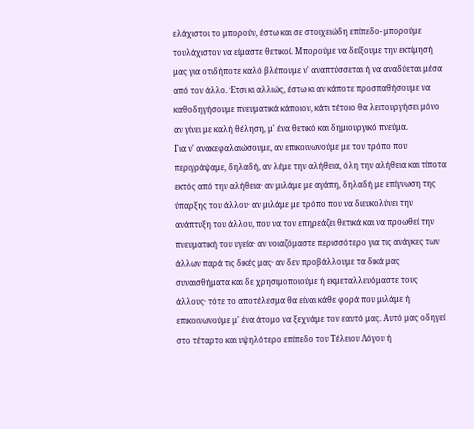ελάχιστοι το μπορούν, έστω και σε στοιχειώδη επίπεδο- μπορούμε τουλάχιστον να είμαστε θετικοί. Μπορούμε να δείξουμε την εκτίμησή μας για οτιδήποτε καλό βλέπουμε ν' αναπτύσσεται ή να αναδύεται μέσα από τον άλλο. Έτσι κι αλλιώς, έστω κι αν κάποτε προσπαθήσουμε να καθοδηγήσουμε πνευματικά κάποιον, κάτι τέτοιο θα λειτουργήσει μόνο αν γίνει με καλή θέληση, μ' ένα θετικό και δημιουργικό πνεύμα.
Για ν' ανακεφαλαιώσουμε, αν επικοινωνούμε με τον τρόπο που περιγράψαμε, δηλαδή, αν λέμε την αλήθεια, όλη την αλήθεια και τίποτα εκτός από την αλήθεια· αν μιλάμε με αγάπη, δηλαδή με επίγνωση της ύπαρξης του άλλου· αν μιλάμε με τρόπο που να διευκολύνει την ανάπτυξη του άλλου, που να τον επηρεάζει θετικά και να προωθεί την πνευματική του υγεία· αν νοιαζόμαστε περισσότερο για τις ανάγκες των άλλων παρά τις δικές μας· αν δεν προβάλλουμε τα δικά μας συναισθήματα και δε χρησιμοποιούμε ή εκμεταλλευόμαστε τους άλλους· τότε το αποτέλεσμα θα είναι κάθε φορά που μιλάμε ή επικοινωνούμε μ' ένα άτομο να ξεχνάμε τον εαυτό μας. Αυτό μας οδηγεί στο τέταρτο και υψηλότερο επίπεδο του Τέλειου Λόγου ή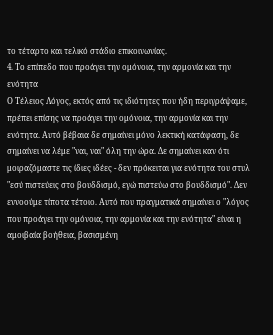το τέταρτο και τελικό στάδιο επικοινωνίας.
4. Το επίπεδο που προάγει την ομόνοια, την αρμονία και την ενότητα
Ο Τέλειος Λόγος, εκτός από τις ιδιότητες που ήδη περιγράψαμε, πρέπει επίσης να προάγει την ομόνοια, την αρμονία και την ενότητα. Αυτό βέβαια δε σημαίνει μόνο λεκτική κατάφαση, δε σημαίνει να λέμε "ναι, ναι" όλη την ώρα. Δε σημαίνει καν ότι μοιραζόμαστε τις ίδιες ιδέες - δεν πρόκειται για ενότητα του στυλ "εσύ πιστεύεις στο βουδδισμό, εγώ πιστεύω στο βουδδισμό". Δεν εννοούμε τίποτα τέτοιο. Αυτό που πραγματικά σημαίνει ο "λόγος που προάγει την ομόνοια, την αρμονία και την ενότητα" είναι η αμοιβαία βοήθεια, βασισμένη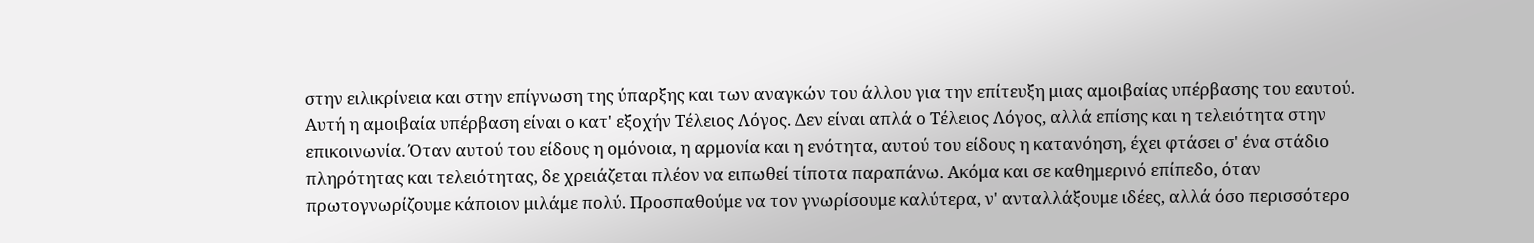στην ειλικρίνεια και στην επίγνωση της ύπαρξης και των αναγκών του άλλου για την επίτευξη μιας αμοιβαίας υπέρβασης του εαυτού. Αυτή η αμοιβαία υπέρβαση είναι ο κατ' εξοχήν Τέλειος Λόγος. Δεν είναι απλά ο Τέλειος Λόγος, αλλά επίσης και η τελειότητα στην επικοινωνία. Όταν αυτού του είδους η ομόνοια, η αρμονία και η ενότητα, αυτού του είδους η κατανόηση, έχει φτάσει σ' ένα στάδιο πληρότητας και τελειότητας, δε χρειάζεται πλέον να ειπωθεί τίποτα παραπάνω. Ακόμα και σε καθημερινό επίπεδο, όταν πρωτογνωρίζουμε κάποιον μιλάμε πολύ. Προσπαθούμε να τον γνωρίσουμε καλύτερα, ν' ανταλλάξουμε ιδέες, αλλά όσο περισσότερο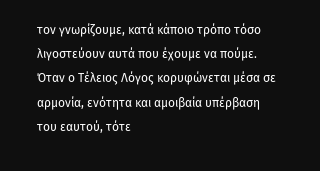τον γνωρίζουμε, κατά κάποιο τρόπο τόσο λιγοστεύουν αυτά που έχουμε να πούμε. Όταν ο Τέλειος Λόγος κορυφώνεται μέσα σε αρμονία, ενότητα και αμοιβαία υπέρβαση του εαυτού, τότε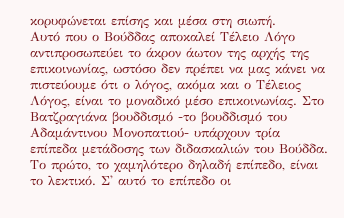κορυφώνεται επίσης και μέσα στη σιωπή.
Αυτό που ο Βούδδας αποκαλεί Τέλειο Λόγο αντιπροσωπεύει το άκρον άωτον της αρχής της επικοινωνίας, ωστόσο δεν πρέπει να μας κάνει να πιστεύουμε ότι ο λόγος, ακόμα και ο Τέλειος Λόγος, είναι το μοναδικό μέσο επικοινωνίας. Στο Βατζραγιάνα βουδδισμό -το βουδδισμό του Αδαμάντινου Μονοπατιού- υπάρχουν τρία επίπεδα μετάδοσης των διδασκαλιών του Βούδδα. Το πρώτο, το χαμηλότερο δηλαδή επίπεδο, είναι το λεκτικό. Σ' αυτό το επίπεδο οι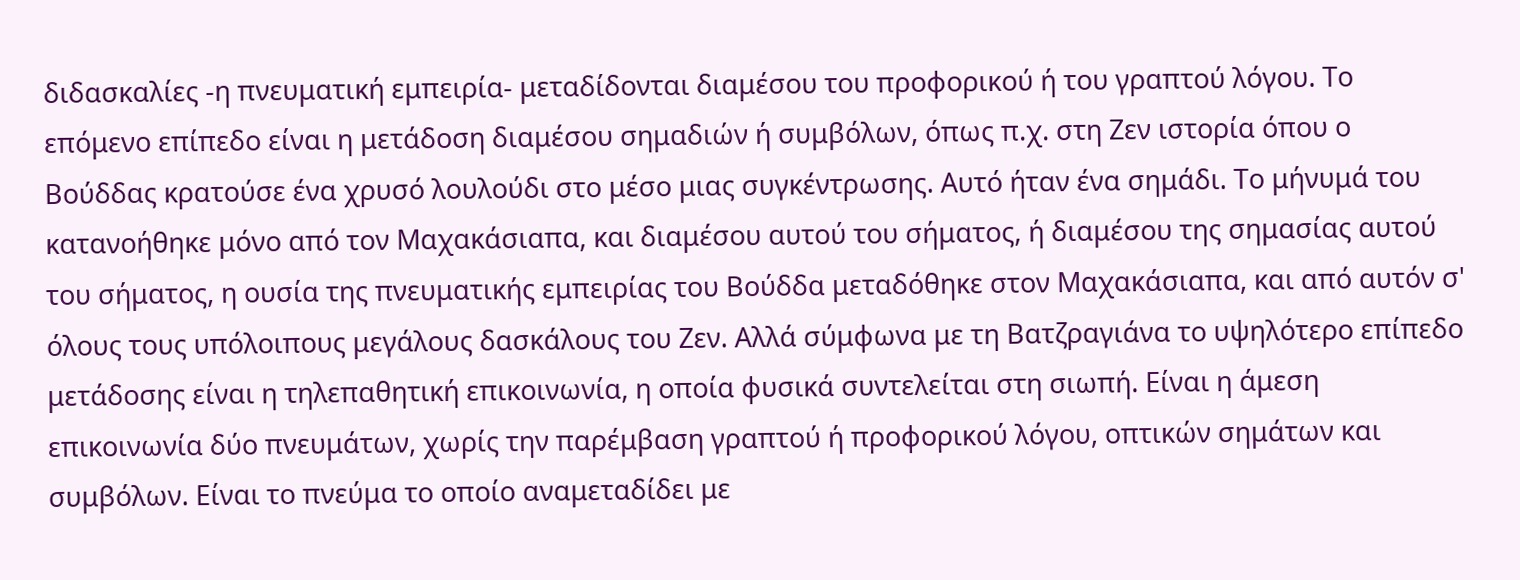διδασκαλίες -η πνευματική εμπειρία- μεταδίδονται διαμέσου του προφορικού ή του γραπτού λόγου. Το επόμενο επίπεδο είναι η μετάδοση διαμέσου σημαδιών ή συμβόλων, όπως π.χ. στη Ζεν ιστορία όπου ο Βούδδας κρατούσε ένα χρυσό λουλούδι στο μέσο μιας συγκέντρωσης. Αυτό ήταν ένα σημάδι. Το μήνυμά του κατανοήθηκε μόνο από τον Μαχακάσιαπα, και διαμέσου αυτού του σήματος, ή διαμέσου της σημασίας αυτού του σήματος, η ουσία της πνευματικής εμπειρίας του Βούδδα μεταδόθηκε στον Μαχακάσιαπα, και από αυτόν σ' όλους τους υπόλοιπους μεγάλους δασκάλους του Ζεν. Αλλά σύμφωνα με τη Βατζραγιάνα το υψηλότερο επίπεδο μετάδοσης είναι η τηλεπαθητική επικοινωνία, η οποία φυσικά συντελείται στη σιωπή. Είναι η άμεση επικοινωνία δύο πνευμάτων, χωρίς την παρέμβαση γραπτού ή προφορικού λόγου, οπτικών σημάτων και συμβόλων. Είναι το πνεύμα το οποίο αναμεταδίδει με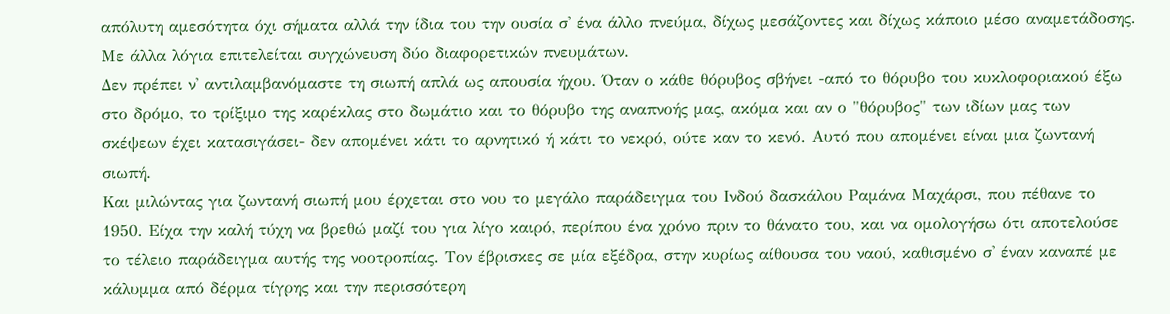απόλυτη αμεσότητα όχι σήματα αλλά την ίδια του την ουσία σ' ένα άλλο πνεύμα, δίχως μεσάζοντες και δίχως κάποιο μέσο αναμετάδοσης. Με άλλα λόγια επιτελείται συγχώνευση δύο διαφορετικών πνευμάτων.
Δεν πρέπει ν' αντιλαμβανόμαστε τη σιωπή απλά ως απουσία ήχου. Όταν ο κάθε θόρυβος σβήνει -από το θόρυβο του κυκλοφοριακού έξω στο δρόμο, το τρίξιμο της καρέκλας στο δωμάτιο και το θόρυβο της αναπνοής μας, ακόμα και αν ο "θόρυβος" των ιδίων μας των σκέψεων έχει κατασιγάσει- δεν απομένει κάτι το αρνητικό ή κάτι το νεκρό, ούτε καν το κενό. Αυτό που απομένει είναι μια ζωντανή σιωπή.
Και μιλώντας για ζωντανή σιωπή μου έρχεται στο νου το μεγάλο παράδειγμα του Ινδού δασκάλου Ραμάνα Μαχάρσι, που πέθανε το 1950. Είχα την καλή τύχη να βρεθώ μαζί του για λίγο καιρό, περίπου ένα χρόνο πριν το θάνατο του, και να ομολογήσω ότι αποτελούσε το τέλειο παράδειγμα αυτής της νοοτροπίας. Τον έβρισκες σε μία εξέδρα, στην κυρίως αίθουσα του ναού, καθισμένο σ' έναν καναπέ με κάλυμμα από δέρμα τίγρης και την περισσότερη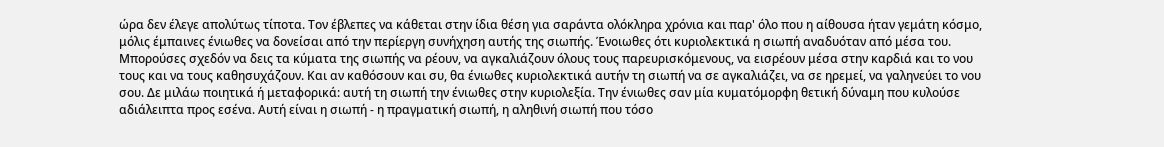ώρα δεν έλεγε απολύτως τίποτα. Τον έβλεπες να κάθεται στην ίδια θέση για σαράντα ολόκληρα χρόνια και παρ' όλο που η αίθουσα ήταν γεμάτη κόσμο, μόλις έμπαινες ένιωθες να δονείσαι από την περίεργη συνήχηση αυτής της σιωπής. Ένοιωθες ότι κυριολεκτικά η σιωπή αναδυόταν από μέσα του. Μπορούσες σχεδόν να δεις τα κύματα της σιωπής να ρέουν, να αγκαλιάζουν όλους τους παρευρισκόμενους, να εισρέουν μέσα στην καρδιά και το νου τους και να τους καθησυχάζουν. Και αν καθόσουν και συ, θα ένιωθες κυριολεκτικά αυτήν τη σιωπή να σε αγκαλιάζει, να σε ηρεμεί, να γαληνεύει το νου σου. Δε μιλάω ποιητικά ή μεταφορικά: αυτή τη σιωπή την ένιωθες στην κυριολεξία. Την ένιωθες σαν μία κυματόμορφη θετική δύναμη που κυλούσε αδιάλειπτα προς εσένα. Αυτή είναι η σιωπή - η πραγματική σιωπή, η αληθινή σιωπή που τόσο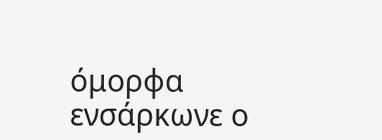όμορφα ενσάρκωνε ο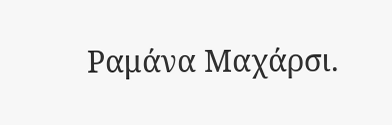Ραμάνα Μαχάρσι.